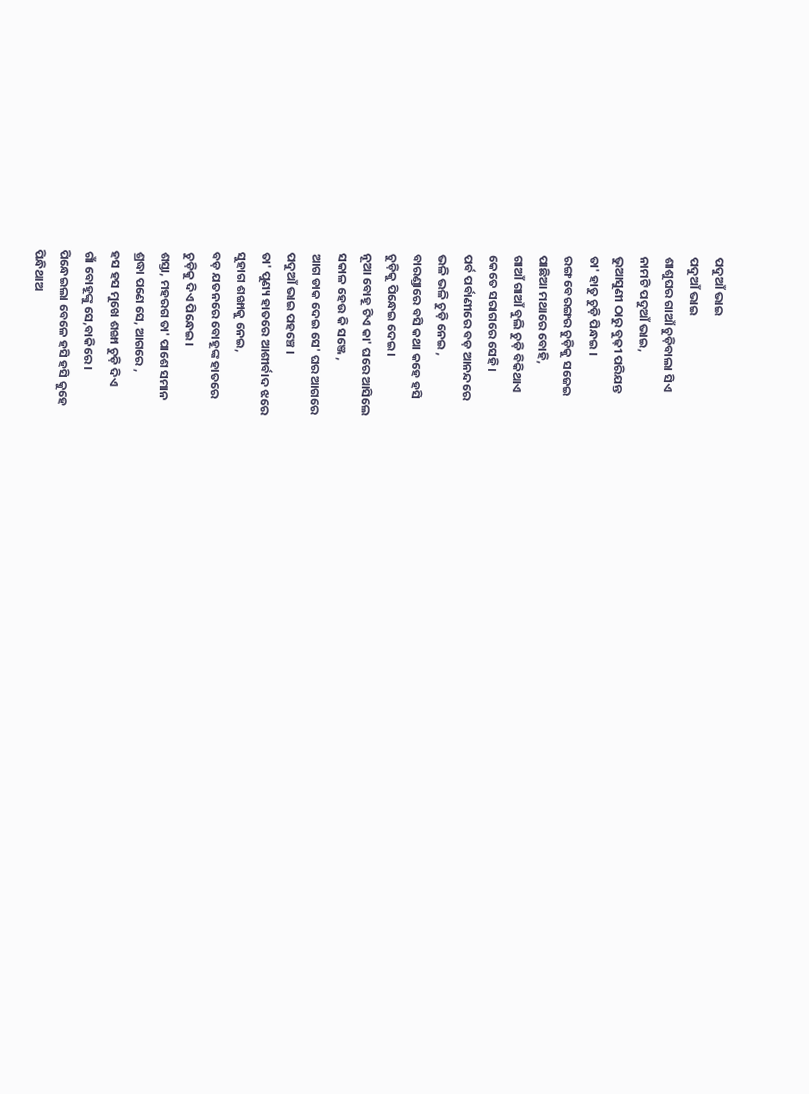ପଦୁଆଁ ଭାଇ
ପଦୁଆଁ ଭାଇ
ଶାଶୁଘର ଗାଆଁ ଚୁଡ଼ିବାଲା ସିଏ
ନାମଟି ପଦୁଆଁ ଭାଇ,
ଭୁଆସୁଣୀ ଠାରୁ ବୁଢ଼ୀ ପରିଯନ୍ତ
ତା' ହାତୁ ଚୁଡ଼ି ପିନ୍ଧଇ ।
ରଙ୍ଗ ବେରଙ୍ଗର ଚୁଡ଼ିକୁ ସଜେଇ
ପାଛିଆ ମଥାରେ ବୋହି,
ଗାଆଁ ଗାଆଁ ବୁଲି ଚୁଡ଼ି ବିକିଥାଏ
କେତେ ସରାଗରେ ସେହି।
ପର୍ବ ପର୍ବାଣୀରେ ବଡ଼ ଆନନ୍ଦରେ
ଭଳି ଭଳି ଚୁଡ଼ି ନେଇ ,
ବାରଣ୍ଡାରେ ବସି କଥା କହେ ହସି
ଚୁଡ଼ିକୁ ପିନ୍ଧେଇ ଦେଇ।
ନୂଆ ବୋହୂ ଟିଏ କା' ଘରେ ଆସିଲେ
ସକାଳ ହେଉ କି ସଞ୍ଜେ ,
ଆଗ ଡାକ ଦେଇ ସେ' ଘର ଆଗରେ
ପଦୁଆଁ ଭାଇ ପହଞ୍ଚେ ।
ତା' ପୁଣ୍ୟ ହାତରେ ଆଶୀର୍ବାଦ ଝରେ
ସୁହାଗ ଶଙ୍ଖାକୁ ନେଇ,
ବଡ଼ ଯତନରେ ବୋହୂଙ୍କ ହାତରେ
ଚୁଡ଼ିକୁ ଦିଏ ପିନ୍ଧେଇ।
ଶସ୍ତା, ମହରଗ ତା' ପାଶେ ସମାନ
ଶ୍ରଦ୍ଧା ପଣେ ସେ, ଆଗରେ ,
ହସ ହସ ମୁଖେ ଶଙ୍ଖା ଚୁଡ଼ି ଦିଏ
ଗାଁ ବୋହୂଙ୍କୁ ସେ,ବାକିରେ ।
ପିନ୍ଧେଇଲା ବେଳେ ହସି ହସି କୁହେ
ପିନ୍ଧିଥାଅ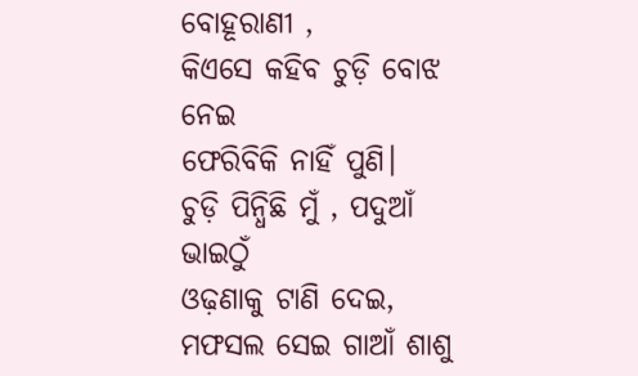ବୋହୂରାଣୀ ,
କିଏସେ କହିବ ଚୁଡ଼ି ବୋଝ ନେଇ
ଫେରିବିକି ନାହିଁ ପୁଣି।
ଚୁଡ଼ି ପିନ୍ଧିଛି ମୁଁ , ପଦୁଆଁ ଭାଇଠୁଁ
ଓଢ଼ଣାକୁ ଟାଣି ଦେଇ,
ମଫସଲ ସେଇ ଗାଆଁ ଶାଶୁ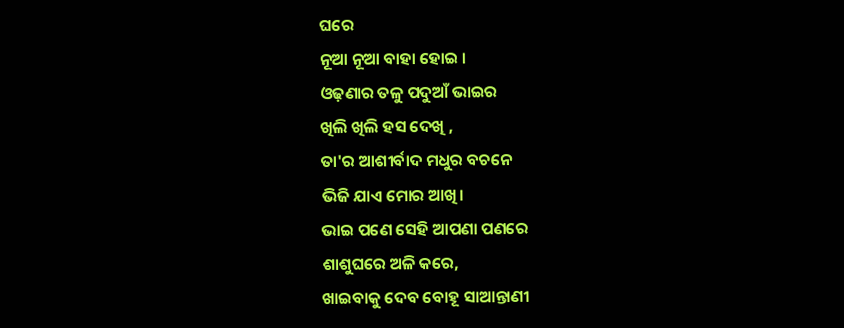ଘରେ
ନୂଆ ନୂଆ ବାହା ହୋଇ ।
ଓଢ଼ଣାର ତଳୁ ପଦୁଆଁ ଭାଇର
ଖିଲି ଖିଲି ହସ ଦେଖି ,
ତା'ର ଆଶୀର୍ବାଦ ମଧୁର ବଚନେ
ଭିଜି ଯାଏ ମୋର ଆଖି।
ଭାଇ ପଣେ ସେହି ଆପଣା ପଣରେ
ଶାଶୁଘରେ ଅଳି କରେ,
ଖାଇବାକୁ ଦେବ ବୋହୂ ସାଆନ୍ତାଣୀ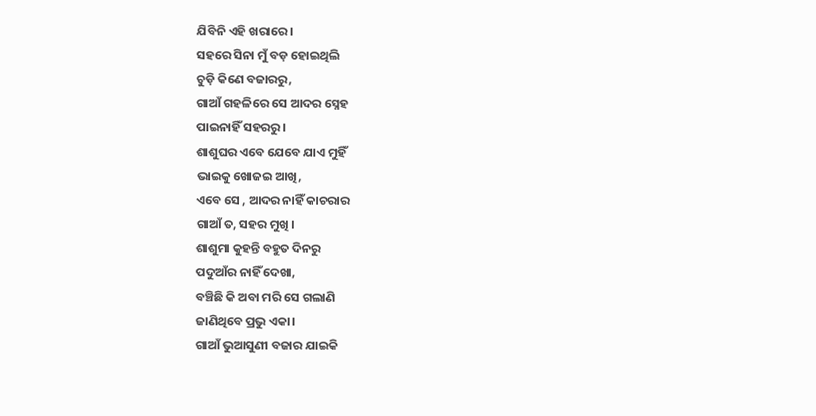ଯିବିନି ଏହି ଖରାରେ।
ସହରେ ସିନା ମୁଁ ବଡ଼ ହୋଇଥିଲି
ଚୁଡ଼ି କିଣେ ବଜାରରୁ,
ଗାଆଁ ଗହଳିରେ ସେ ଆଦର ସ୍ନେହ
ପାଇନାହିଁ ସହରରୁ।
ଶାଶୁଘର ଏବେ ଯେବେ ଯାଏ ମୁହିଁ
ଭାଇକୁ ଖୋଜଇ ଆଖି,
ଏବେ ସେ , ଆଦର ନାହିଁ କାଚରାର
ଗାଆଁ ତ, ସହର ମୁଖି ।
ଶାଶୁମା କୁହନ୍ତି ବହୁତ ଦିନରୁ
ପଦୁଆଁର ନାହିଁ ଦେଖା,
ବଞ୍ଚିଛି କି ଅବା ମରି ସେ ଗଲାଣି
ଜାଣିଥିବେ ପ୍ରଭୁ ଏକା।
ଗାଆଁ ଭୁଆସୁଣୀ ବଜାର ଯାଇକି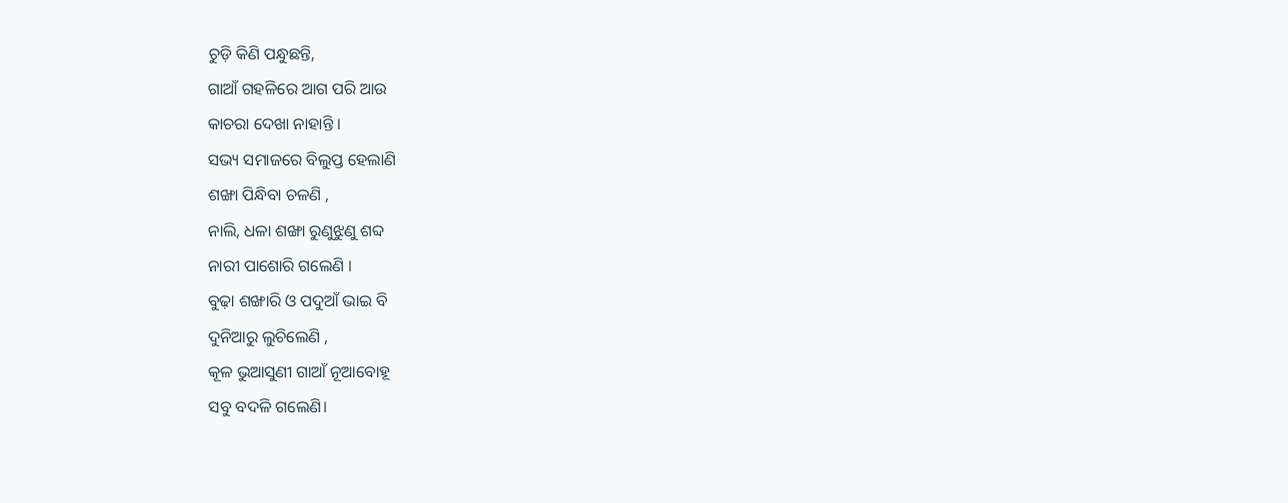ଚୁଡ଼ି କିଣି ପନ୍ଧୁଛନ୍ତି,
ଗାଆଁ ଗହଳିରେ ଆଗ ପରି ଆଉ
କାଚରା ଦେଖା ନାହାନ୍ତି ।
ସଭ୍ୟ ସମାଜରେ ବିଲୁପ୍ତ ହେଲାଣି
ଶଙ୍ଖା ପିନ୍ଧିବା ଚଳଣି ,
ନାଲି, ଧଳା ଶଙ୍ଖା ରୁଣୁଝୁଣୁ ଶବ୍ଦ
ନାରୀ ପାଶୋରି ଗଲେଣି ।
ବୁଢ଼ା ଶଙ୍ଖାରି ଓ ପଦୁଆଁ ଭାଇ ବି
ଦୁନିଆରୁ ଲୁଚିଲେଣି ,
କୂଳ ଭୁଆସୁଣୀ ଗାଆଁ ନୂଆବୋହୂ
ସବୁ ବଦଳି ଗଲେଣି।